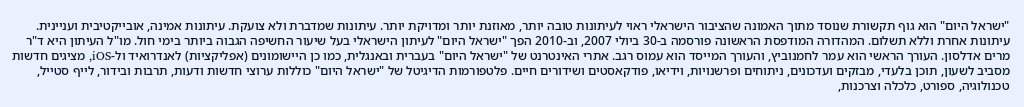"ישראל היום" הוא גוף תקשורת שנוסד מתוך האמונה שהציבור הישראלי ראוי לעיתונות טובה יותר, מאוזנת יותר ומדויקת יותר. עיתונות שמדברת ולא צועקת. עיתונות אמינה, אובייקטיבית ועניינית. עיתונות אחרת וללא תשלום. המהדורה המודפסת הראשונה פורסמה ב-30 ביולי 2007, וב-2010 הפך "ישראל היום" לעיתון הישראלי בעל שיעור החשיפה הגבוה ביותר בימי חול. מו"ל העיתון היא ד"ר מרים אדלסון. העורך הראשי הוא עמר לחמנוביץ, והעורך המייסד הוא עמוס רגב. אתרי האינטרנט של "ישראל היום" בעברית ובאנגלית, כמו כן היישומונים (אפליקציות) לאנדרואיד ול-iOS, מציגים חדשות מסביב לשעון, תוכן בלעדי, מבזקים ועדכונים, ניתוחים ופרשנויות, וידיאו, פודקאסטים ושידורים חיים. פלטפורמות הדיגיטל של "ישראל היום" כוללות ערוצי חדשות ודעות, תרבות ובידור, לייף סטייל, טכנולוגיה, ספורט, כלכלה וצרכנות,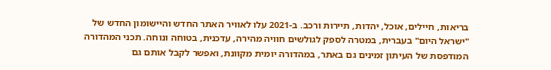בריאות, חיילים, אוכל, יהדות, תיירות ורכב. ב-2021 עלו לאוויר האתר החדש והיישומון החדש של "ישראל היום" בעברית, במטרה לספק לגולשים חוויה מהירה, עדכנית, בטוחה ונוחה. תכני המהדורה המודפסת של העיתון זמינים גם באתר, במהדורה יומית מקוונת, ואפשר לקבל אותם גם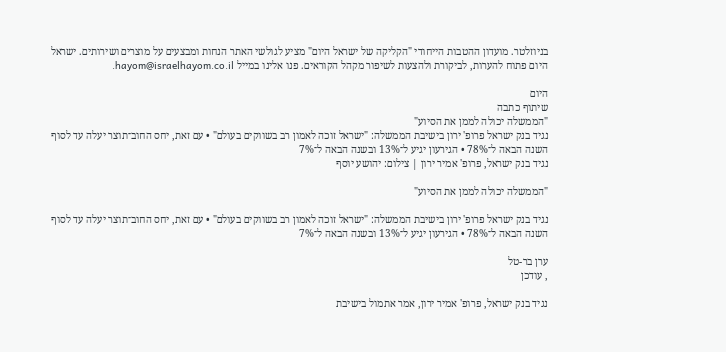בניוזלטר. מועדון ההטבות הייחודי "הקליקה של ישראל היום" מציע לגולשי האתר הנחות ומבצעים על מוצרים ושירותים. ישראל היום פתוח להערות, לביקורת ולהצעות לשיפור מקהל הקוראים. פנו אלינו במייל hayom@israelhayom.co.il.

היום
שיתוף כתבה
"הממשלה יכולה לממן את הסיוע"
נגיד בנק ישראל פרופ' ירון בישיבת הממשלה: "ישראל זוכה לאמון רב בשווקים בעולם" • עם זאת, יחס החוב־תוצר יעלה עד לסוף השנה הבאה ל־78% • הגירעון יגיע ל־13% ובשנה הבאה ל־7%
נגיד בנק ישראל, פרופ' אמיר ירון | צילום: יהושע יוסף

"הממשלה יכולה לממן את הסיוע"

נגיד בנק ישראל פרופ' ירון בישיבת הממשלה: "ישראל זוכה לאמון רב בשווקים בעולם" • עם זאת, יחס החוב־תוצר יעלה עד לסוף השנה הבאה ל־78% • הגירעון יגיע ל־13% ובשנה הבאה ל־7%

ערן בר-טל
, עודכן

נגיד בנק ישראל, פרופ' אמיר ירון, אמר אתמול בישיבת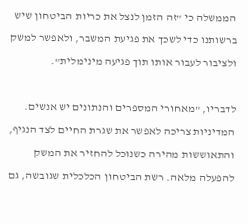הממשלה כי "זה הזמן לנצל את כריות הביטחון שיש ברשותנו כדי לשכך את פגיעת המשבר, ולאפשר למשק ולציבור לעבור אותו תוך פגיעה מינימלית".

לדבריו, "מאחורי המספרים והנתונים יש אנשים. המדיניות צריכה לאפשר את שגרת החיים לצד הנגיף, והתאוששות מהירה כשנוכל להחזיר את המשק להפעלה מלאה. רשת הביטחון הכלכלית שגובשה, גם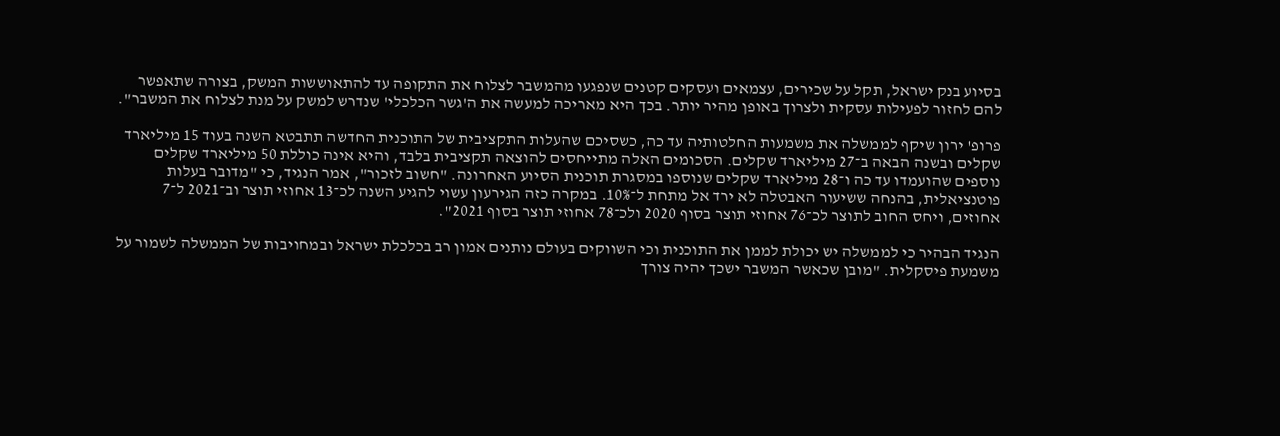בסיוע בנק ישראל, תקל על שכירים, עצמאים ועסקים קטנים שנפגעו מהמשבר לצלוח את התקופה עד להתאוששות המשק, בצורה שתאפשר להם לחזור לפעילות עסקית ולצרוך באופן מהיר יותר. בכך היא מאריכה למעשה את ה'גשר הכלכלי' שנדרש למשק על מנת לצלוח את המשבר".

פרופ' ירון שיקף לממשלה את משמעות החלטותיה עד כה, כשסיכם שהעלות התקציבית של התוכנית החדשה תתבטא השנה בעוד 15 מיליארד שקלים ובשנה הבאה ב־27 מיליארד שקלים. הסכומים האלה מתייחסים להוצאה תקציבית בלבד, והיא אינה כוללת 50 מיליארד שקלים נוספים שהועמדו עד כה ו־28 מיליארד שקלים שנוספו במסגרת תוכנית הסיוע האחרונה. "חשוב לזכור", אמר הנגיד, כי "מדובר בעלות פוטנציאלית, בהנחה ששיעור האבטלה לא ירד אל מתחת ל־10%. במקרה כזה הגירעון עשוי להגיע השנה לכ־13 אחוזי תוצר וב־2021 ל־7 אחוזים, ויחס החוב לתוצר לכ־76 אחוזי תוצר בסוף 2020 ולכ־78 אחוזי תוצר בסוף 2021".

הנגיד הבהיר כי לממשלה יש יכולת לממן את התוכנית וכי השווקים בעולם נותנים אמון רב בכלכלת ישראל ובמחויבות של הממשלה לשמור על משמעת פיסקלית. "מובן שכאשר המשבר ישכך יהיה צורך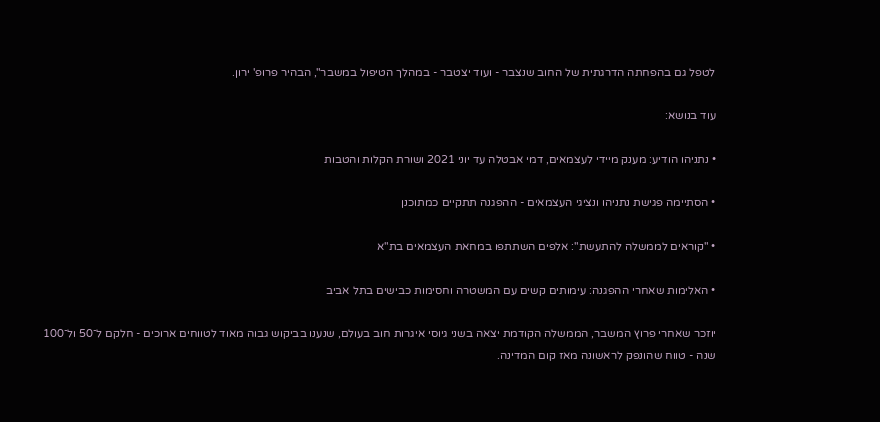לטפל גם בהפחתה הדרגתית של החוב שנצבר - ועוד יצטבר - במהלך הטיפול במשבר", הבהיר פרופ' ירון.

עוד בנושא:

• נתניהו הודיע: מענק מיידי לעצמאים, דמי אבטלה עד יוני 2021 ושורת הקלות והטבות

• הסתיימה פגישת נתניהו ונציגי העצמאים - ההפגנה תתקיים כמתוכנן

• "קוראים לממשלה להתעשת": אלפים השתתפו במחאת העצמאים בת"א

• האלימות שאחרי ההפגנה: עימותים קשים עם המשטרה וחסימות כבישים בתל אביב

יוזכר שאחרי פרוץ המשבר, הממשלה הקודמת יצאה בשני גיוסי איגרות חוב בעולם, שנענו בביקוש גבוה מאוד לטווחים ארוכים - חלקם ל־50 ול־100 שנה - טווח שהונפק לראשונה מאז קום המדינה.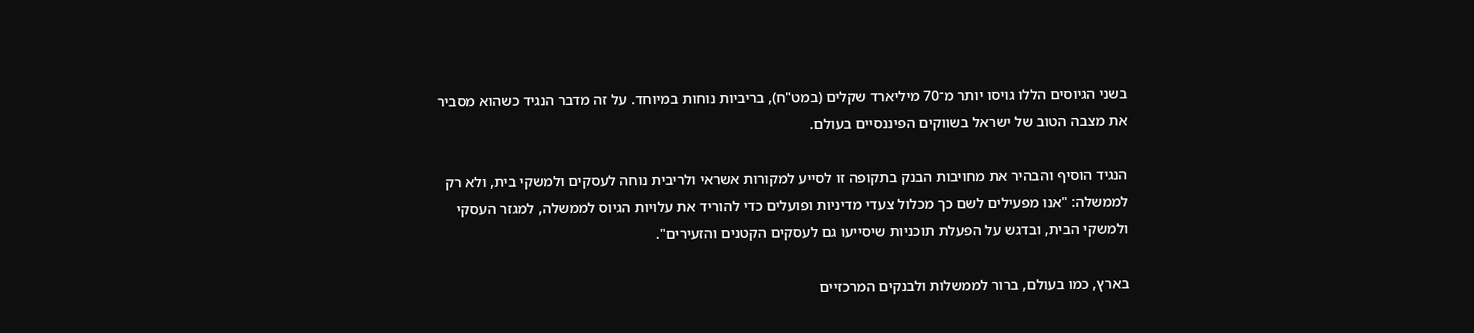בשני הגיוסים הללו גויסו יותר מ־70 מיליארד שקלים (במט"ח), בריביות נוחות במיוחד. על זה מדבר הנגיד כשהוא מסביר את מצבה הטוב של ישראל בשווקים הפיננסיים בעולם.

הנגיד הוסיף והבהיר את מחויבות הבנק בתקופה זו לסייע למקורות אשראי ולריבית נוחה לעסקים ולמשקי בית, ולא רק לממשלה: "אנו מפעילים לשם כך מכלול צעדי מדיניות ופועלים כדי להוריד את עלויות הגיוס לממשלה, למגזר העסקי ולמשקי הבית, ובדגש על הפעלת תוכניות שיסייעו גם לעסקים הקטנים והזעירים".

בארץ, כמו בעולם, ברור לממשלות ולבנקים המרכזיים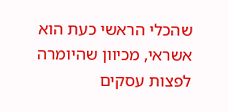שהכלי הראשי כעת הוא אשראי, מכיוון שהיומרה לפצות עסקים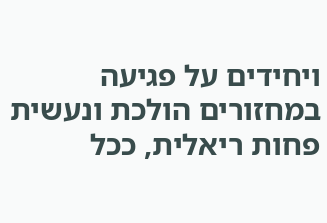ויחידים על פגיעה במחזורים הולכת ונעשית פחות ריאלית, ככל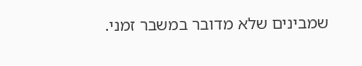שמבינים שלא מדובר במשבר זמני.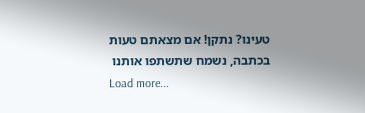טעינו? נתקן! אם מצאתם טעות בכתבה, נשמח שתשתפו אותנו
Load more...